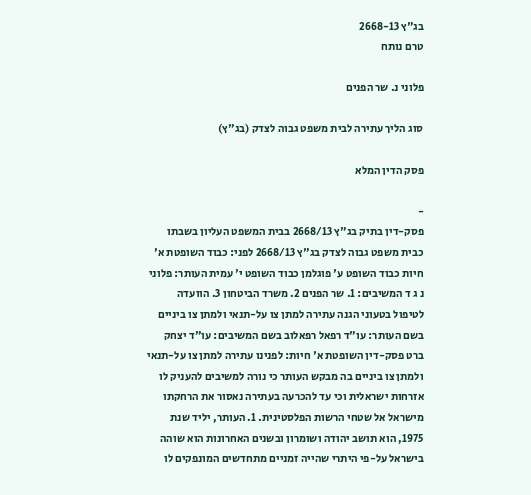בג"ץ 2668-13
טרם נותח

פלוני נ. שר הפנים

סוג הליך עתירה לבית משפט גבוה לצדק (בג"ץ)

פסק הדין המלא

-
פסק-דין בתיק בג"ץ 2668/13 בבית המשפט העליון בשבתו כבית משפט גבוה לצדק בג"ץ 2668/13 לפני: כבוד השופטת א' חיות כבוד השופט ע' פוגלמן כבוד השופט י' עמית העותר: פלוני נ ג ד המשיבים: 1. שר הפנים 2. משרד הביטחון 3. הוועדה לטיפול בטעוני הגנה עתירה למתן צו על-תנאי ולמתן צו ביניים בשם העותר: עו"ד רפאל רפאלוב בשם המשיבים: עו"ד יצחק ברט פסק-דין השופטת א' חיות: לפנינו עתירה למתן צו על-תנאי ולמתן צו ביניים בה מבקש העותר כי נורה למשיבים להעניק לו אזרחות ישראלית וכי עד להכרעה בעתירה נאסור את הרחקתו מישראל אל שטחי הרשות הפלסטינית. 1. העותר, יליד שנת 1975, הוא תושב יהודה ושומרון ובשנים האחרונות הוא שוהה בישראל על-פי היתרי שהייה זמניים מתחדשים המונפקים לו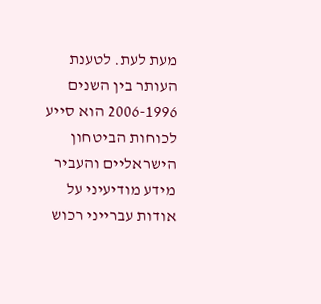מעת לעת. לטענת העותר בין השנים 2006-1996 הוא סייע לכוחות הביטחון הישראליים והעביר מידע מודיעיני על אודות עברייני רכוש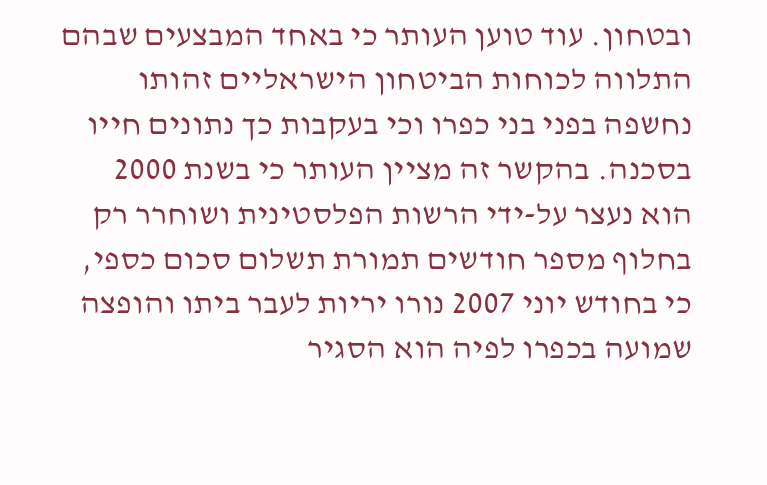ובטחון. עוד טוען העותר כי באחד המבצעים שבהם התלווה לכוחות הביטחון הישראליים זהותו נחשפה בפני בני כפרו וכי בעקבות כך נתונים חייו בסכנה. בהקשר זה מציין העותר כי בשנת 2000 הוא נעצר על-ידי הרשות הפלסטינית ושוחרר רק בחלוף מספר חודשים תמורת תשלום סכום כספי, כי בחודש יוני 2007 נורו יריות לעבר ביתו והופצה שמועה בכפרו לפיה הוא הסגיר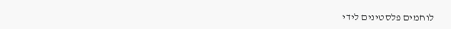לוחמים פלסטינים לידי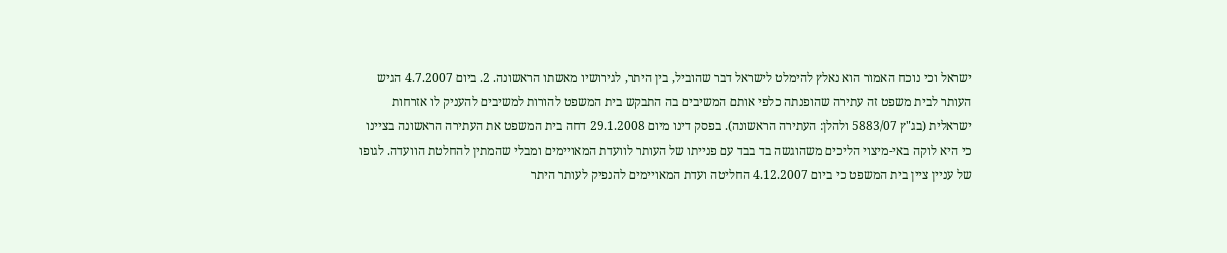ישראל וכי נוכח האמור הוא נאלץ להימלט לישראל דבר שהוביל, בין היתר, לגירושיו מאשתו הראשונה. 2. ביום 4.7.2007 הגיש העותר לבית משפט זה עתירה שהופנתה כלפי אותם המשיבים בה התבקש בית המשפט להורות למשיבים להעניק לו אזרחות ישראלית (בג"ץ 5883/07 ולהלן: העתירה הראשונה). בפסק דינו מיום 29.1.2008 דחה בית המשפט את העתירה הראשונה בציינו כי היא לוקה באי-מיצוי הליכים משהוגשה בד בבד עם פנייתו של העותר לוועדת המאויימים ומבלי שהמתין להחלטת הוועדה. לגופו של עניין ציין בית המשפט כי ביום 4.12.2007 החליטה ועדת המאויימים להנפיק לעותר היתר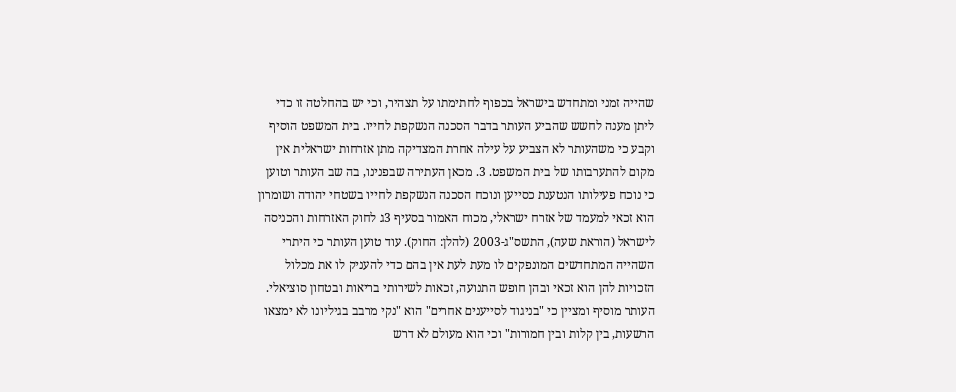שהייה זמני ומתחדש בישראל בכפוף לחתימתו על תצהיר, וכי יש בהחלטה זו כדי ליתן מענה לחשש שהביע העותר בדבר הסכנה הנשקפת לחייו. בית המשפט הוסיף וקבע כי משהעותר לא הצביע על עילה אחרת המצדיקה מתן אזרחות ישראלית אין מקום להתערבותו של בית המשפט. 3. מכאן העתירה שבפנינו, בה שב העותר וטוען כי נוכח פעילותו הנטענת כסייען ונוכח הסכנה הנשקפת לחייו בשטחי יהודה ושומרון הוא זכאי למעמד של אזרח ישראלי, מכוח האמור בסעיף 3ג לחוק האזרחות והכניסה לישראל (הוראת שעה), התשס"ג-2003 (להלן: החוק). עוד טוען העותר כי היתרי השהייה המתחדשים המונפקים לו מעת לעת אין בהם כדי להעניק לו את מכלול הזכויות להן הוא זכאי ובהן חופש התנועה, זכאות לשירותי בריאות ובטחון סוציאלי. העותר מוסיף ומציין כי "בניגוד לסייענים אחרים" הוא "נקי מרבב בגיליונו לא ימצאו הרשעות, בין קלות ובין חמורות" וכי הוא מעולם לא דרש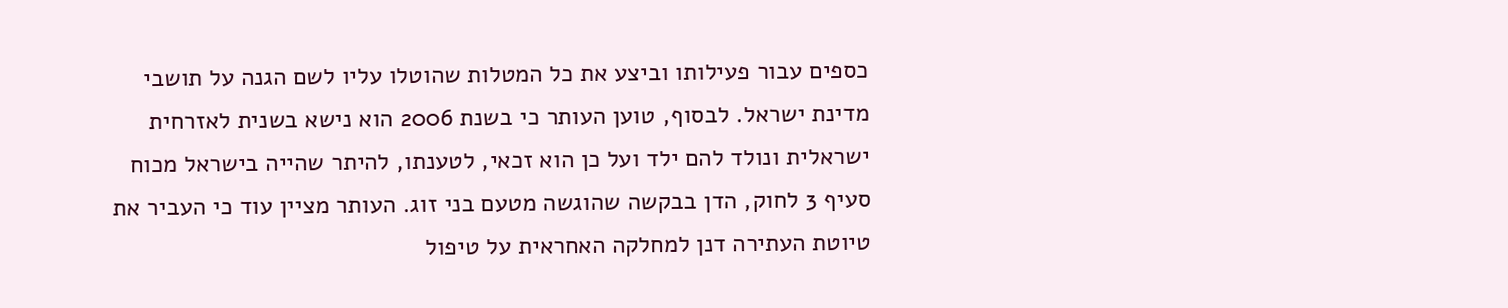כספים עבור פעילותו וביצע את כל המטלות שהוטלו עליו לשם הגנה על תושבי מדינת ישראל. לבסוף, טוען העותר כי בשנת 2006 הוא נישא בשנית לאזרחית ישראלית ונולד להם ילד ועל כן הוא זכאי, לטענתו, להיתר שהייה בישראל מכוח סעיף 3 לחוק, הדן בבקשה שהוגשה מטעם בני זוג. העותר מציין עוד כי העביר את טיוטת העתירה דנן למחלקה האחראית על טיפול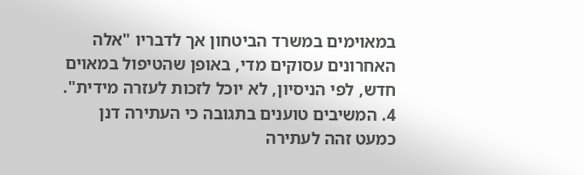במאוימים במשרד הביטחון אך לדבריו "אלה האחרונים עסוקים מדי, באופן שהטיפול במאוים חדש, לפי הניסיון, לא יוכל לזכות לעזרה מידית". 4. המשיבים טוענים בתגובה כי העתירה דנן כמעט זהה לעתירה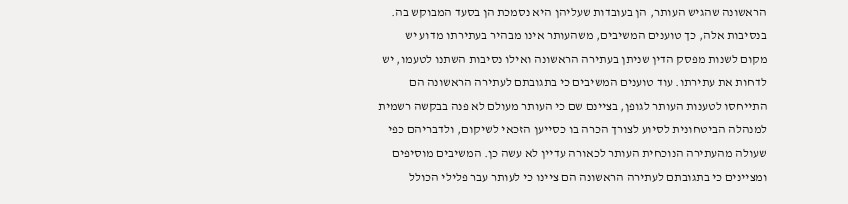הראשונה שהגיש העותר, הן בעובדות שעליהן היא נסמכת הן בסעד המבוקש בה. בנסיבות אלה, כך טוענים המשיבים, משהעותר אינו מבהיר בעתירתו מדוע יש מקום לשנות מפסק הדין שניתן בעתירה הראשונה ואילו נסיבות השתנו לטעמו, יש לדחות את עתירתו. עוד טוענים המשיבים כי בתגובתם לעתירה הראשונה הם התייחסו לטענות העותר לגופן, בציינם שם כי העותר מעולם לא פנה בבקשה רשמית למנהלה הביטחונית לסיוע לצורך הכרה בו כסייען הזכאי לשיקום, ולדבריהם כפי שעולה מהעתירה הנוכחית העותר לכאורה עדיין לא עשה כן. המשיבים מוסיפים ומציינים כי בתגובתם לעתירה הראשונה הם ציינו כי לעותר עבר פלילי הכולל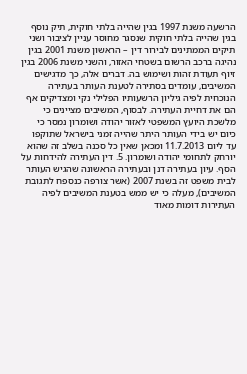הרשעה משנת 1997 בגין שהייה בלתי חוקית, תיק נוסף בגין שהייה בלתי חוקית שנסגר מחוסר עניין לציבור ושני תיקים הממתינים לבירור דין – הראשון משנת 2001 בגין נהיגה ברכב הרשום בשטחי האזור, והשני משנת 2006 בגין זיוף תעודת זהות ושימוש בה. דברים אלה, כך מדגישים המשיבים, עומדים בסתירה לטענת העותר בעתירה הנוכחית לפיה גיליון הרשעותיו הפלילי נקי ומצדיקים אף הם את דחיית העתירה. לבסוף, המשיבים מציינים כי מלשכת היועץ המשפטי לאזור יהודה ושומרון נמסר כי כיום יש בידי העותר היתר שהייה זמני בישראל שתוקפו עד ליום 11.7.2013 ומכאן שאין כל סכנה בשלב זה שהוא יורחק לתחומי יהודה ושומרון. 5. דין העתירה להידחות על הסף. עיון בעתירה דנן ובעתירה הראשונה שהגיש העותר לבית משפט זה בשנת 2007 (אשר צורפה כנספח לתגובת המשיבים), מעלה כי יש ממש בטענת המשיבים לפיה העתירות דומות מאוד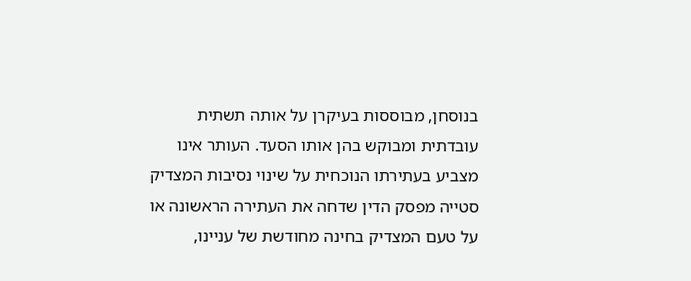בנוסחן, מבוססות בעיקרן על אותה תשתית עובדתית ומבוקש בהן אותו הסעד. העותר אינו מצביע בעתירתו הנוכחית על שינוי נסיבות המצדיק סטייה מפסק הדין שדחה את העתירה הראשונה או על טעם המצדיק בחינה מחודשת של עניינו,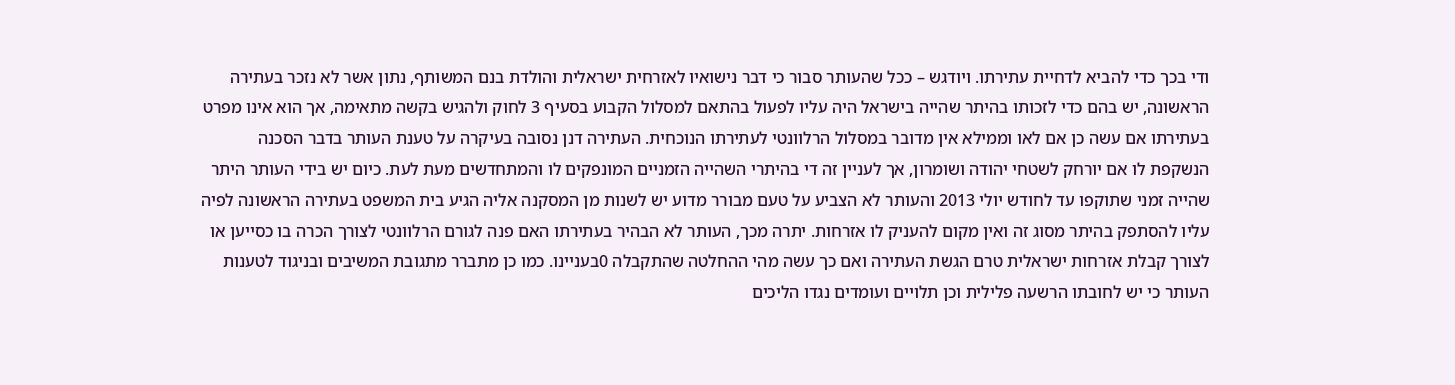ודי בכך כדי להביא לדחיית עתירתו. ויודגש – ככל שהעותר סבור כי דבר נישואיו לאזרחית ישראלית והולדת בנם המשותף, נתון אשר לא נזכר בעתירה הראשונה, יש בהם כדי לזכותו בהיתר שהייה בישראל היה עליו לפעול בהתאם למסלול הקבוע בסעיף 3 לחוק ולהגיש בקשה מתאימה, אך הוא אינו מפרט בעתירתו אם עשה כן אם לאו וממילא אין מדובר במסלול הרלוונטי לעתירתו הנוכחית. העתירה דנן נסובה בעיקרה על טענת העותר בדבר הסכנה הנשקפת לו אם יורחק לשטחי יהודה ושומרון, אך לעניין זה די בהיתרי השהייה הזמניים המונפקים לו והמתחדשים מעת לעת. כיום יש בידי העותר היתר שהייה זמני שתוקפו עד לחודש יולי 2013 והעותר לא הצביע על טעם מבורר מדוע יש לשנות מן המסקנה אליה הגיע בית המשפט בעתירה הראשונה לפיה עליו להסתפק בהיתר מסוג זה ואין מקום להעניק לו אזרחות. יתרה מכך, העותר לא הבהיר בעתירתו האם פנה לגורם הרלוונטי לצורך הכרה בו כסייען או לצורך קבלת אזרחות ישראלית טרם הגשת העתירה ואם כך עשה מהי ההחלטה שהתקבלה 0בעניינו. כמו כן מתברר מתגובת המשיבים ובניגוד לטענות העותר כי יש לחובתו הרשעה פלילית וכן תלויים ועומדים נגדו הליכים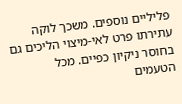פליליים נוספים. משכך לוקה עתירתו פרט לאי-מיצוי הליכים גם בחוסר ניקיון כפיים. מכל הטעמים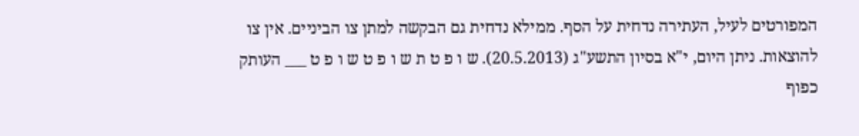המפורטים לעיל, העתירה נדחית על הסף. ממילא נדחית גם הבקשה למתן צו הביניים. אין צו להוצאות. ניתן היום, י"א בסיון התשע"ג (20.5.2013). ש ו פ ט ת ש ו פ ט ש ו פ ט ___ העותק כפוף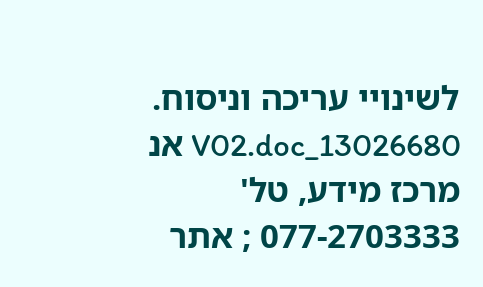לשינויי עריכה וניסוח. 13026680_V02.doc אנ מרכז מידע, טל' 077-2703333 ; אתר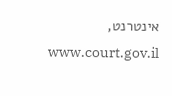אינטרנט, www.court.gov.il